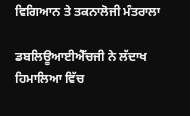ਵਿਗਿਆਨ ਤੇ ਤਕਨਾਲੋਜੀ ਮੰਤਰਾਲਾ

ਡਬਲਿਊਆਈਐੱਚਜੀ ਨੇ ਲੱਦਾਖ ਹਿਮਾਲਿਆ ਵਿੱਚ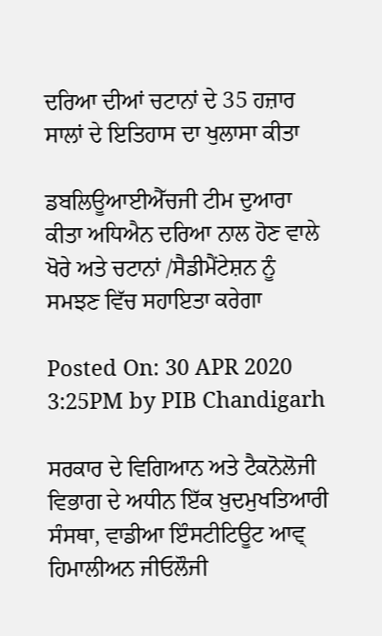ਦਰਿਆ ਦੀਆਂ ਚਟਾਨਾਂ ਦੇ 35 ਹਜ਼ਾਰ ਸਾਲਾਂ ਦੇ ਇਤਿਹਾਸ ਦਾ ਖੁਲਾਸਾ ਕੀਤਾ

ਡਬਲਿਊਆਈਐੱਚਜੀ ਟੀਮ ਦੁਆਰਾ ਕੀਤਾ ਅਧਿਐਨ ਦਰਿਆ ਨਾਲ ਹੋਣ ਵਾਲੇ ਖੋਰੇ ਅਤੇ ਚਟਾਨਾਂ /ਸੈਡੀਮੈਂਟੇਸ਼ਨ ਨੂੰ ਸਮਝਣ ਵਿੱਚ ਸਹਾਇਤਾ ਕਰੇਗਾ

Posted On: 30 APR 2020 3:25PM by PIB Chandigarh

ਸਰਕਾਰ ਦੇ ਵਿਗਿਆਨ ਅਤੇ ਟੈਕਨੋਲੋਜੀ ਵਿਭਾਗ ਦੇ ਅਧੀਨ ਇੱਕ ਖ਼ੁਦਮੁਖਤਿਆਰੀ ਸੰਸਥਾ, ਵਾਡੀਆ ਇੰਸਟੀਟਿਊਟ ਆਵ੍ ਹਿਮਾਲੀਅਨ ਜੀਓਲੌਜੀ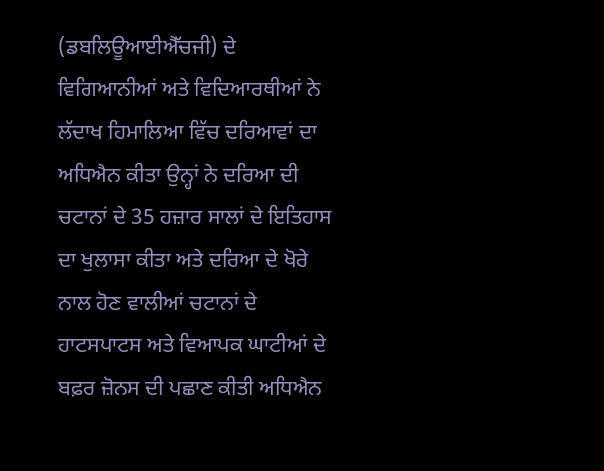(ਡਬਲਿਊਆਈਐੱਚਜੀ) ਦੇ ਵਿਗਿਆਨੀਆਂ ਅਤੇ ਵਿਦਿਆਰਥੀਆਂ ਨੇ ਲੱਦਾਖ ਹਿਮਾਲਿਆ ਵਿੱਚ ਦਰਿਆਵਾਂ ਦਾ ਅਧਿਐਨ ਕੀਤਾ ਉਨ੍ਹਾਂ ਨੇ ਦਰਿਆ ਦੀ ਚਟਾਨਾਂ ਦੇ 35 ਹਜ਼ਾਰ ਸਾਲਾਂ ਦੇ ਇਤਿਹਾਸ ਦਾ ਖੁਲਾਸਾ ਕੀਤਾ ਅਤੇ ਦਰਿਆ ਦੇ ਖੋਰੇ ਨਾਲ ਹੋਣ ਵਾਲੀਆਂ ਚਟਾਨਾਂ ਦੇ ਹਾਟਸਪਾਟਸ ਅਤੇ ਵਿਆਪਕ ਘਾਟੀਆਂ ਦੇ ਬਫ਼ਰ ਜ਼ੋਨਸ ਦੀ ਪਛਾਣ ਕੀਤੀ ਅਧਿਐਨ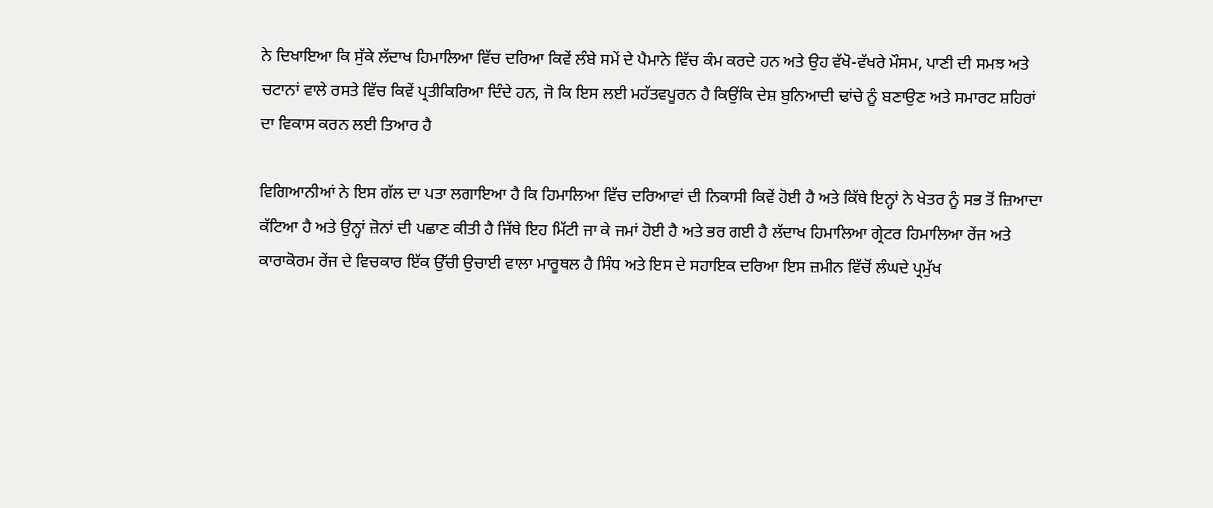ਨੇ ਦਿਖਾਇਆ ਕਿ ਸੁੱਕੇ ਲੱਦਾਖ ਹਿਮਾਲਿਆ ਵਿੱਚ ਦਰਿਆ ਕਿਵੇਂ ਲੰਬੇ ਸਮੇਂ ਦੇ ਪੈਮਾਨੇ ਵਿੱਚ ਕੰਮ ਕਰਦੇ ਹਨ ਅਤੇ ਉਹ ਵੱਖੋ-ਵੱਖਰੇ ਮੌਸਮ, ਪਾਣੀ ਦੀ ਸਮਝ ਅਤੇ ਚਟਾਨਾਂ ਵਾਲੇ ਰਸਤੇ ਵਿੱਚ ਕਿਵੇਂ ਪ੍ਰਤੀਕਿਰਿਆ ਦਿੰਦੇ ਹਨ, ਜੋ ਕਿ ਇਸ ਲਈ ਮਹੱਤਵਪੂਰਨ ਹੈ ਕਿਉਂਕਿ ਦੇਸ਼ ਬੁਨਿਆਦੀ ਢਾਂਚੇ ਨੂੰ ਬਣਾਉਣ ਅਤੇ ਸਮਾਰਟ ਸ਼ਹਿਰਾਂ ਦਾ ਵਿਕਾਸ ਕਰਨ ਲਈ ਤਿਆਰ ਹੈ

ਵਿਗਿਆਨੀਆਂ ਨੇ ਇਸ ਗੱਲ ਦਾ ਪਤਾ ਲਗਾਇਆ ਹੈ ਕਿ ਹਿਮਾਲਿਆ ਵਿੱਚ ਦਰਿਆਵਾਂ ਦੀ ਨਿਕਾਸੀ ਕਿਵੇਂ ਹੋਈ ਹੈ ਅਤੇ ਕਿੱਥੇ ਇਨ੍ਹਾਂ ਨੇ ਖੇਤਰ ਨੂੰ ਸਭ ਤੋਂ ਜ਼ਿਆਦਾ ਕੱਟਿਆ ਹੈ ਅਤੇ ਉਨ੍ਹਾਂ ਜ਼ੋਨਾਂ ਦੀ ਪਛਾਣ ਕੀਤੀ ਹੈ ਜਿੱਥੇ ਇਹ ਮਿੱਟੀ ਜਾ ਕੇ ਜਮਾਂ ਹੋਈ ਹੈ ਅਤੇ ਭਰ ਗਈ ਹੈ ਲੱਦਾਖ ਹਿਮਾਲਿਆ ਗ੍ਰੇਟਰ ਹਿਮਾਲਿਆ ਰੇਂਜ ਅਤੇ ਕਾਰਾਕੋਰਮ ਰੇਂਜ ਦੇ ਵਿਚਕਾਰ ਇੱਕ ਉੱਚੀ ਉਚਾਈ ਵਾਲਾ ਮਾਰੂਥਲ ਹੈ ਸਿੰਧ ਅਤੇ ਇਸ ਦੇ ਸਹਾਇਕ ਦਰਿਆ ਇਸ ਜ਼ਮੀਨ ਵਿੱਚੋਂ ਲੰਘਦੇ ਪ੍ਰਮੁੱਖ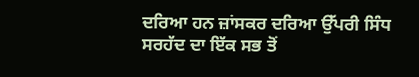ਦਰਿਆ ਹਨ ਜ਼ਾਂਸਕਰ ਦਰਿਆ ਉੱਪਰੀ ਸਿੰਧ ਸਰਹੱਦ ਦਾ ਇੱਕ ਸਭ ਤੋਂ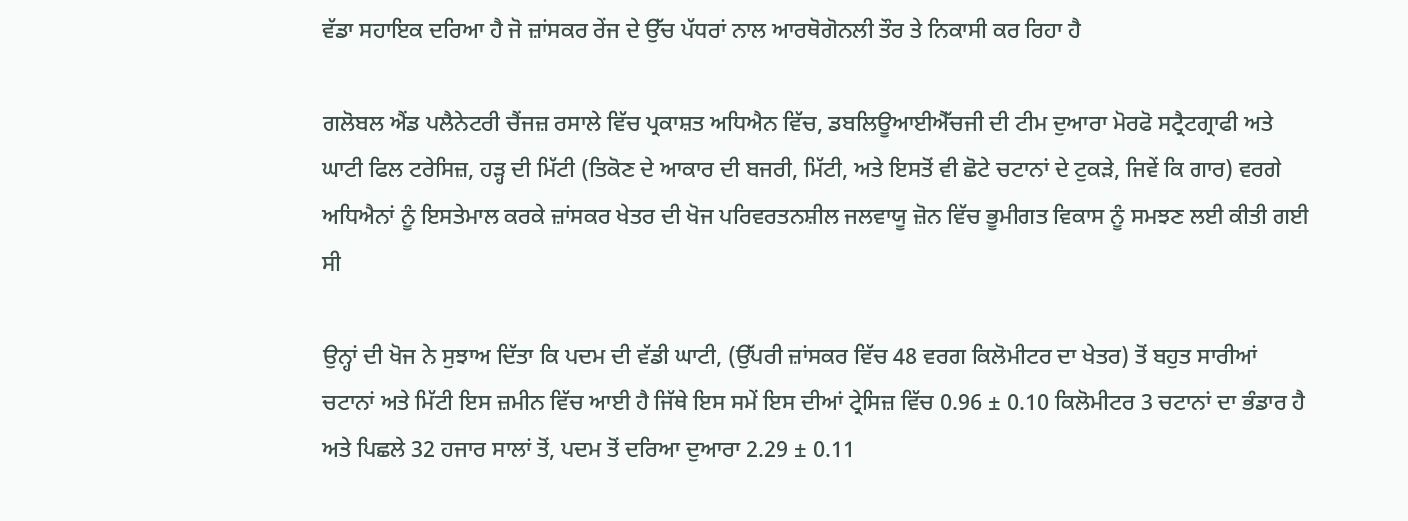ਵੱਡਾ ਸਹਾਇਕ ਦਰਿਆ ਹੈ ਜੋ ਜ਼ਾਂਸਕਰ ਰੇਂਜ ਦੇ ਉੱਚ ਪੱਧਰਾਂ ਨਾਲ ਆਰਥੋਗੋਨਲੀ ਤੌਰ ਤੇ ਨਿਕਾਸੀ ਕਰ ਰਿਹਾ ਹੈ

ਗਲੋਬਲ ਐਂਡ ਪਲੈਨੇਟਰੀ ਚੈਂਜਜ਼ ਰਸਾਲੇ ਵਿੱਚ ਪ੍ਰਕਾਸ਼ਤ ਅਧਿਐਨ ਵਿੱਚ, ਡਬਲਿਊਆਈਐੱਚਜੀ ਦੀ ਟੀਮ ਦੁਆਰਾ ਮੋਰਫੋ ਸਟ੍ਰੈਟਗ੍ਰਾਫੀ ਅਤੇ ਘਾਟੀ ਫਿਲ ਟਰੇਸਿਜ਼, ਹੜ੍ਹ ਦੀ ਮਿੱਟੀ (ਤਿਕੋਣ ਦੇ ਆਕਾਰ ਦੀ ਬਜਰੀ, ਮਿੱਟੀ, ਅਤੇ ਇਸਤੋਂ ਵੀ ਛੋਟੇ ਚਟਾਨਾਂ ਦੇ ਟੁਕੜੇ, ਜਿਵੇਂ ਕਿ ਗਾਰ) ਵਰਗੇ ਅਧਿਐਨਾਂ ਨੂੰ ਇਸਤੇਮਾਲ ਕਰਕੇ ਜ਼ਾਂਸਕਰ ਖੇਤਰ ਦੀ ਖੋਜ ਪਰਿਵਰਤਨਸ਼ੀਲ ਜਲਵਾਯੂ ਜ਼ੋਨ ਵਿੱਚ ਭੂਮੀਗਤ ਵਿਕਾਸ ਨੂੰ ਸਮਝਣ ਲਈ ਕੀਤੀ ਗਈ ਸੀ

ਉਨ੍ਹਾਂ ਦੀ ਖੋਜ ਨੇ ਸੁਝਾਅ ਦਿੱਤਾ ਕਿ ਪਦਮ ਦੀ ਵੱਡੀ ਘਾਟੀ, (ਉੱਪਰੀ ਜ਼ਾਂਸਕਰ ਵਿੱਚ 48 ਵਰਗ ਕਿਲੋਮੀਟਰ ਦਾ ਖੇਤਰ) ਤੋਂ ਬਹੁਤ ਸਾਰੀਆਂ ਚਟਾਨਾਂ ਅਤੇ ਮਿੱਟੀ ਇਸ ਜ਼ਮੀਨ ਵਿੱਚ ਆਈ ਹੈ ਜਿੱਥੇ ਇਸ ਸਮੇਂ ਇਸ ਦੀਆਂ ਟ੍ਰੇਸਿਜ਼ ਵਿੱਚ 0.96 ± 0.10 ਕਿਲੋਮੀਟਰ 3 ਚਟਾਨਾਂ ਦਾ ਭੰਡਾਰ ਹੈ ਅਤੇ ਪਿਛਲੇ 32 ਹਜਾਰ ਸਾਲਾਂ ਤੋਂ, ਪਦਮ ਤੋਂ ਦਰਿਆ ਦੁਆਰਾ 2.29 ± 0.11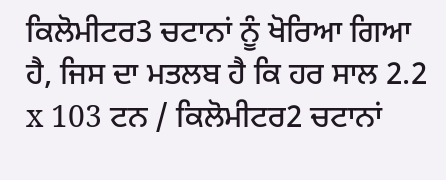ਕਿਲੋਮੀਟਰ3 ਚਟਾਨਾਂ ਨੂੰ ਖੋਰਿਆ ਗਿਆ ਹੈ, ਜਿਸ ਦਾ ਮਤਲਬ ਹੈ ਕਿ ਹਰ ਸਾਲ 2.2 x 103 ਟਨ / ਕਿਲੋਮੀਟਰ2 ਚਟਾਨਾਂ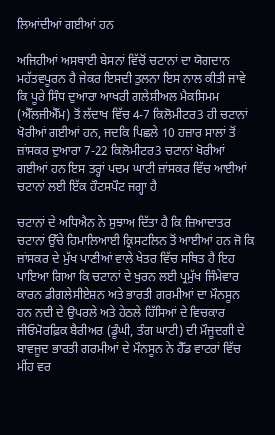ਲਿਆਂਦੀਆਂ ਗਈਆਂ ਹਨ

ਅਜਿਹੀਆਂ ਅਸਥਾਈ ਬੇਸਨਾਂ ਵਿੱਚੋਂ ਚਟਾਨਾਂ ਦਾ ਯੋਗਦਾਨ ਮਹੱਤਵਪੂਰਨ ਹੈ ਜੇਕਰ ਇਸਦੀ ਤੁਲਨਾ ਇਸ ਨਾਲ ਕੀਤੀ ਜਾਵੇ ਕਿ ਪੂਰੇ ਸਿੰਧ ਦੁਆਰਾ ਆਖਰੀ ਗਲੇਸ਼ੀਅਲ ਮੈਕਸਿਮਮ (ਐੱਲਜੀਐੱਮ) ਤੋਂ ਲੱਦਾਖ ਵਿੱਚ 4-7 ਕਿਲੋਮੀਟਰ3 ਹੀ ਚਟਾਨਾਂ ਖੋਰੀਆਂ ਗਈਆਂ ਹਨ, ਜਦਕਿ ਪਿਛਲੇ 10 ਹਜ਼ਾਰ ਸਾਲਾਂ ਤੋਂ ਜ਼ਾਂਸਕਰ ਦੁਆਰਾ 7-22 ਕਿਲੋਮੀਟਰ3 ਚਟਾਨਾਂ ਖੋਰੀਆਂ ਗਈਆਂ ਹਨ ਇਸ ਤਰ੍ਹਾਂ ਪਦਮ ਘਾਟੀ ਜ਼ਾਂਸਕਰ ਵਿੱਚ ਆਈਆਂ  ਚਟਾਨਾਂ ਲਈ ਇੱਕ ਹੌਟਸਪੌਟ ਜਗ੍ਹਾ ਹੈ

ਚਟਾਨਾਂ ਦੇ ਅਧਿਐਨ ਨੇ ਸੁਝਾਅ ਦਿੱਤਾ ਹੈ ਕਿ ਜ਼ਿਆਦਾਤਰ ਚਟਾਨਾਂ ਉੱਚੇ ਹਿਮਾਲਿਆਈ ਕ੍ਰਿਸਟਲਿਨ ਤੋਂ ਆਈਆਂ ਹਨ ਜੋ ਕਿ ਜ਼ਾਂਸਕਰ ਦੇ ਮੁੱਖ ਪਾਣੀਆਂ ਵਾਲੇ ਖੇਤਰ ਵਿੱਚ ਸਥਿਤ ਹੈ ਇਹ ਪਾਇਆ ਗਿਆ ਕਿ ਚਟਾਨਾਂ ਦੇ ਖੁਰਨ ਲਈ ਪ੍ਰਮੁੱਖ ਜਿੰਮੇਵਾਰ ਕਾਰਨ ਡੀਗਲੇਸੀਏਸ਼ਨ ਅਤੇ ਭਾਰਤੀ ਗਰਮੀਆਂ ਦਾ ਮੌਨਸੂਨ ਹਨ ਨਦੀ ਦੇ ਉਪਰਲੇ ਅਤੇ ਹੇਠਲੇ ਹਿੱਸਿਆਂ ਦੇ ਵਿਚਕਾਰ ਜੀਓਮੋਰਫ਼ਿਕ ਬੈਰੀਅਰ (ਡੂੰਘੀ, ਤੰਗ ਘਾਟੀ) ਦੀ ਮੌਜੂਦਗੀ ਦੇ ਬਾਵਜੂਦ ਭਾਰਤੀ ਗਰਮੀਆਂ ਦੇ ਮੌਨਸੂਨ ਨੇ ਹੈੱਡ ਵਾਟਰਾਂ ਵਿੱਚ ਮੀਂਹ ਵਰ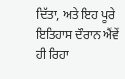ਦਿੱਤਾ, ਅਤੇ ਇਹ ਪੂਰੇ ਇਤਿਹਾਸ ਦੌਰਾਨ ਐਂਵੇਂ ਹੀ ਰਿਹਾ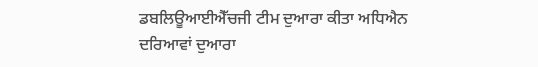ਡਬਲਿਊਆਈਐੱਚਜੀ ਟੀਮ ਦੁਆਰਾ ਕੀਤਾ ਅਧਿਐਨ ਦਰਿਆਵਾਂ ਦੁਆਰਾ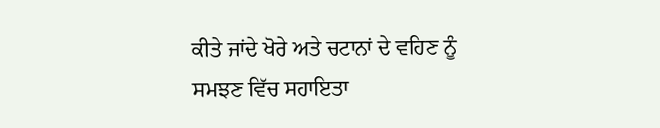ਕੀਤੇ ਜਾਂਦੇ ਖੋਰੇ ਅਤੇ ਚਟਾਨਾਂ ਦੇ ਵਹਿਣ ਨੂੰ ਸਮਝਣ ਵਿੱਚ ਸਹਾਇਤਾ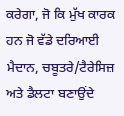ਕਰੇਗਾ, ਜੋ ਕਿ ਮੁੱਖ ਕਾਰਕ ਹਨ ਜੋ ਵੱਡੇ ਦਰਿਆਈ ਮੈਦਾਨ, ਚਬੂਤਰੇ/ਟੈਰੇਸਿਜ਼ ਅਤੇ ਡੈਲਟਾ ਬਣਾਉਂਦੇ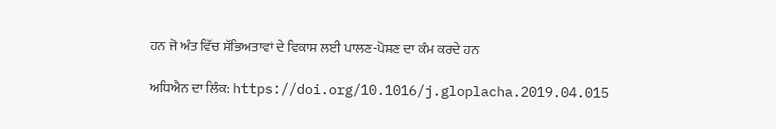ਹਨ ਜੋ ਅੰਤ ਵਿੱਚ ਸੱਭਿਅਤਾਵਾਂ ਦੇ ਵਿਕਾਸ ਲਈ ਪਾਲਣ-ਪੋਸ਼ਣ ਦਾ ਕੰਮ ਕਰਦੇ ਹਨ

ਅਧਿਐਨ ਦਾ ਲਿੰਕ: https://doi.org/10.1016/j.gloplacha.2019.04.015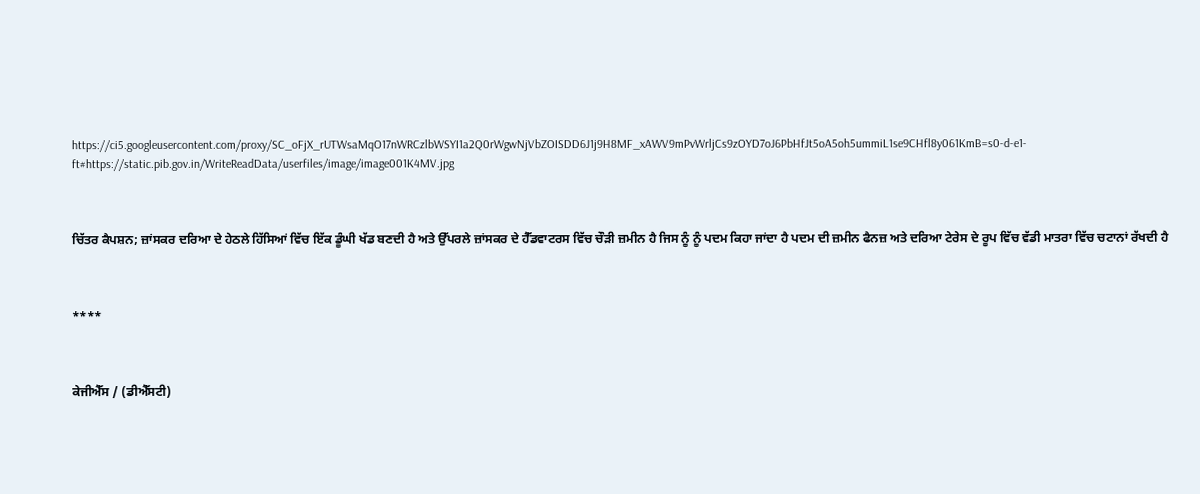https://ci5.googleusercontent.com/proxy/SC_oFjX_rUTWsaMqO17nWRCzlbWSYI1a2Q0rWgwNjVbZOISDD6J1j9H8MF_xAWV9mPvWrljCs9zOYD7oJ6PbHfJt5oA5oh5ummiL1se9CHfl8y061KmB=s0-d-e1-ft#https://static.pib.gov.in/WriteReadData/userfiles/image/image001K4MV.jpg



ਚਿੱਤਰ ਕੈਪਸ਼ਨ; ਜ਼ਾਂਸਕਰ ਦਰਿਆ ਦੇ ਹੇਠਲੇ ਹਿੱਸਿਆਂ ਵਿੱਚ ਇੱਕ ਡੂੰਘੀ ਖੱਡ ਬਣਦੀ ਹੈ ਅਤੇ ਉੱਪਰਲੇ ਜ਼ਾਂਸਕਰ ਦੇ ਹੈੱਡਵਾਟਰਸ ਵਿੱਚ ਚੌੜੀ ਜ਼ਮੀਨ ਹੈ ਜਿਸ ਨੂੰ ਨੂੰ ਪਦਮ ਕਿਹਾ ਜਾਂਦਾ ਹੈ ਪਦਮ ਦੀ ਜ਼ਮੀਨ ਫੈਨਜ਼ ਅਤੇ ਦਰਿਆ ਟੇਰੇਸ ਦੇ ਰੂਪ ਵਿੱਚ ਵੱਡੀ ਮਾਤਰਾ ਵਿੱਚ ਚਟਾਨਾਂ ਰੱਖਦੀ ਹੈ



****



ਕੇਜੀਐੱਸ / (ਡੀਐੱਸਟੀ)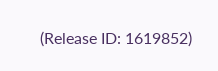(Release ID: 1619852)